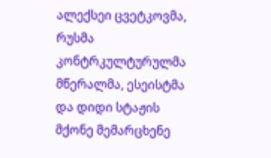ალექსეი ცვეტკოვმა, რუსმა კონტრკულტურულმა მწერალმა, ესეისტმა და დიდი სტაჟის მქონე მემარცხენე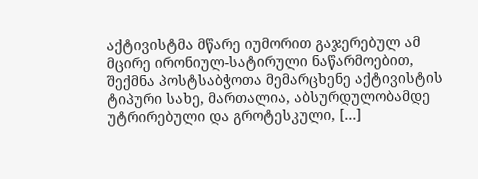აქტივისტმა მწარე იუმორით გაჯერებულ ამ მცირე ირონიულ-სატირული ნაწარმოებით, შექმნა პოსტსაბჭოთა მემარცხენე აქტივისტის ტიპური სახე, მართალია, აბსურდულობამდე უტრირებული და გროტესკული, […]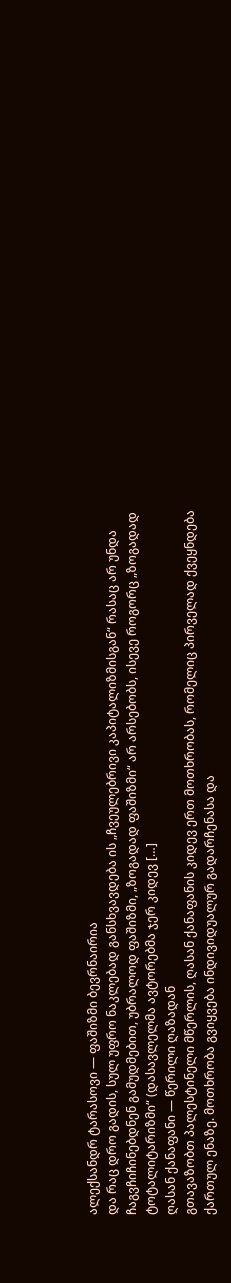ალექსანდრ ტარასოვი — ფაშიზმი ბევრნაირია
და რაც დრო გადის, სულ უფრო ნაკლებად განსხვავდება ის „ჩვეულებრივი კაპიტალიზმისგან“ რასაც არ უნდა ჩაგვჩიჩინებდნენ გამუდმებით, უბრალოდ ფაშიზმი, „ზოგადად ფაშიზმი“ არ არსებობს, ისევე როგორც „ზოგადად ტოტალიტარიზმი“ (დასავლელმა ავტორებმა ჯერ კიდევ […]
ღასან ქანაფანი — წერილი ღაზადან
გთავაზობთ პალესტინელი მწერლის, ღასან ქანაფანის კიდევ ერთ მოთხრობას, რომელიც პირველად ქვეყნდება ქართულ ენაზე. მოთხრობა გვიყვება ინდივიდუალურ გადარჩენასა და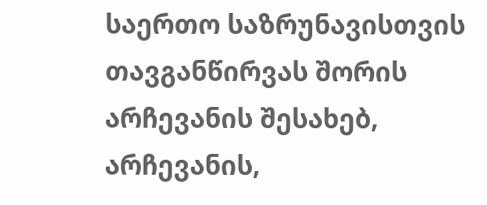საერთო საზრუნავისთვის თავგანწირვას შორის არჩევანის შესახებ, არჩევანის,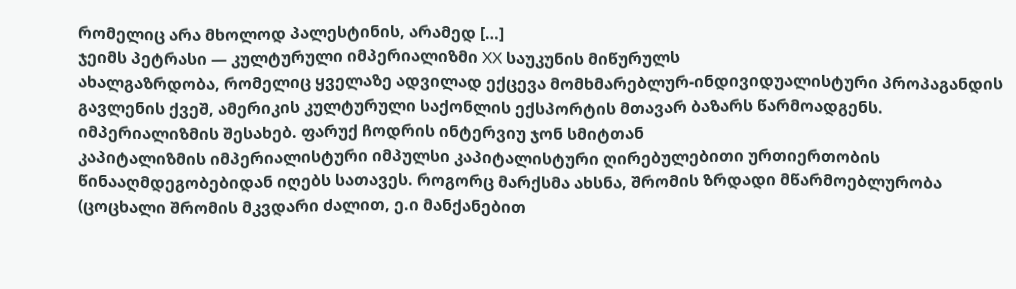რომელიც არა მხოლოდ პალესტინის, არამედ […]
ჯეიმს პეტრასი — კულტურული იმპერიალიზმი XX საუკუნის მიწურულს
ახალგაზრდობა, რომელიც ყველაზე ადვილად ექცევა მომხმარებლურ-ინდივიდუალისტური პროპაგანდის გავლენის ქვეშ, ამერიკის კულტურული საქონლის ექსპორტის მთავარ ბაზარს წარმოადგენს.
იმპერიალიზმის შესახებ. ფარუქ ჩოდრის ინტერვიუ ჯონ სმიტთან
კაპიტალიზმის იმპერიალისტური იმპულსი კაპიტალისტური ღირებულებითი ურთიერთობის წინააღმდეგობებიდან იღებს სათავეს. როგორც მარქსმა ახსნა, შრომის ზრდადი მწარმოებლურობა (ცოცხალი შრომის მკვდარი ძალით, ე.ი მანქანებით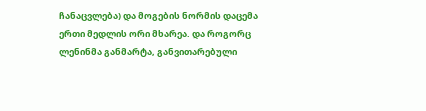ჩანაცვლება) და მოგების ნორმის დაცემა ერთი მედლის ორი მხარეა. და როგორც ლენინმა განმარტა, განვითარებული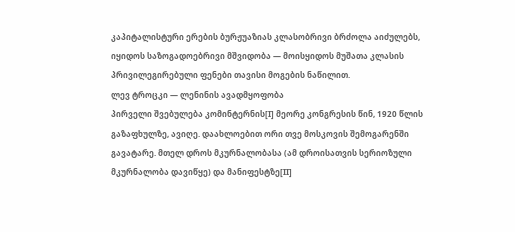კაპიტალისტური ერების ბურჟუაზიას კლასობრივი ბრძოლა აიძულებს, იყიდოს საზოგადოებრივი მშვიდობა — მოისყიდოს მუშათა კლასის პრივილეგირებული ფენები თავისი მოგების ნაწილით.
ლევ ტროცკი — ლენინის ავადმყოფობა
პირველი შვებულება კომინტერნის[I] მეორე კონგრესის წინ, 1920 წლის გაზაფხულზე, ავიღე. დაახლოებით ორი თვე მოსკოვის შემოგარენში გავატარე. მთელ დროს მკურნალობასა (ამ დროისათვის სერიოზული მკურნალობა დავიწყე) და მანიფესტზე[II]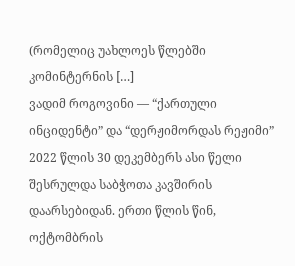(რომელიც უახლოეს წლებში კომინტერნის […]
ვადიმ როგოვინი — “ქართული ინციდენტი” და “დერჟიმორდას რეჟიმი”
2022 წლის 30 დეკემბერს ასი წელი შესრულდა საბჭოთა კავშირის დაარსებიდან. ერთი წლის წინ, ოქტომბრის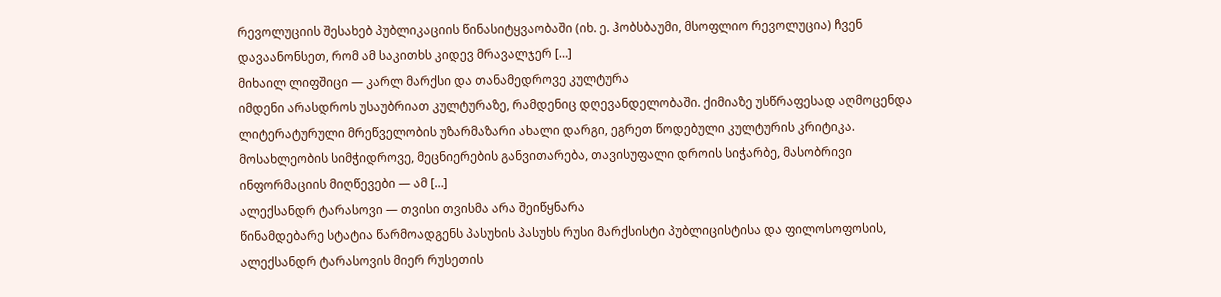რევოლუციის შესახებ პუბლიკაციის წინასიტყვაობაში (იხ. ე. ჰობსბაუმი, მსოფლიო რევოლუცია) ჩვენ დავაანონსეთ, რომ ამ საკითხს კიდევ მრავალჯერ […]
მიხაილ ლიფშიცი — კარლ მარქსი და თანამედროვე კულტურა
იმდენი არასდროს უსაუბრიათ კულტურაზე, რამდენიც დღევანდელობაში. ქიმიაზე უსწრაფესად აღმოცენდა ლიტერატურული მრეწველობის უზარმაზარი ახალი დარგი, ეგრეთ წოდებული კულტურის კრიტიკა. მოსახლეობის სიმჭიდროვე, მეცნიერების განვითარება, თავისუფალი დროის სიჭარბე, მასობრივი ინფორმაციის მიღწევები — ამ […]
ალექსანდრ ტარასოვი — თვისი თვისმა არა შეიწყნარა
წინამდებარე სტატია წარმოადგენს პასუხის პასუხს რუსი მარქსისტი პუბლიცისტისა და ფილოსოფოსის, ალექსანდრ ტარასოვის მიერ რუსეთის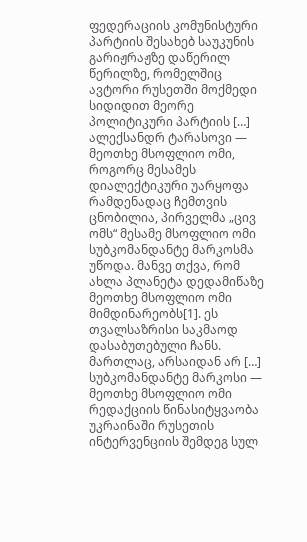ფედერაციის კომუნისტური პარტიის შესახებ საუკუნის გარიჟრაჟზე დაწერილ წერილზე, რომელშიც ავტორი რუსეთში მოქმედი სიდიდით მეორე პოლიტიკური პარტიის […]
ალექსანდრ ტარასოვი — მეოთხე მსოფლიო ომი, როგორც მესამეს დიალექტიკური უარყოფა
რამდენადაც ჩემთვის ცნობილია, პირველმა „ცივ ომს“ მესამე მსოფლიო ომი სუბკომანდანტე მარკოსმა უწოდა. მანვე თქვა, რომ ახლა პლანეტა დედამიწაზე მეოთხე მსოფლიო ომი მიმდინარეობს[1]. ეს თვალსაზრისი საკმაოდ დასაბუთებული ჩანს. მართლაც, არსაიდან არ […]
სუბკომანდანტე მარკოსი — მეოთხე მსოფლიო ომი
რედაქციის წინასიტყვაობა უკრაინაში რუსეთის ინტერვენციის შემდეგ სულ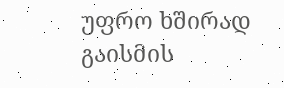უფრო ხშირად გაისმის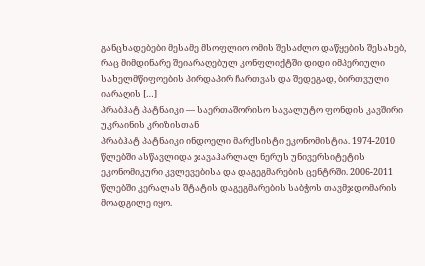განცხადებები მესამე მსოფლიო ომის შესაძლო დაწყების შესახებ, რაც მიმდინარე შეიარაღებულ კონფლიქტში დიდი იმპერიული სახელმწიფოების პირდაპირ ჩართვას და შედეგად, ბირთვული იარაღის […]
პრაბჰატ პატნაიკი — საერთაშორისო სავალუტო ფონდის კავშირი უკრაინის კრიზისთან
პრაბჰატ პატნაიკი ინდოელი მარქსისტი ეკონომისტია. 1974-2010 წლებში ასწავლიდა ჯავაჰარლალ ნერუს უნივერსიტეტის ეკონომიკური კვლევებისა და დაგეგმარების ცენტრში. 2006-2011 წლებში კერალას შტატის დაგეგმარების საბჭოს თავმჯდომარის მოადგილე იყო.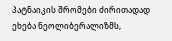პატნაიკის შრომები ძირითადად ეხება ნეოლიბერალიზმს,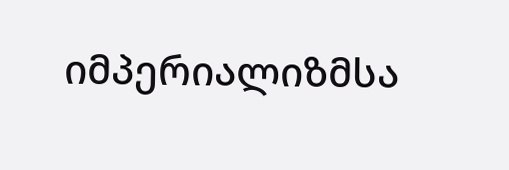იმპერიალიზმსა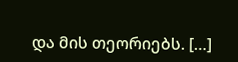და მის თეორიებს. […]